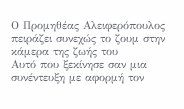Ο Προμηθέας Αλειφερόπουλος πειράζει συνεχώς το ζουμ στην κάμερα της ζωής του
Αυτό που ξεκίνησε σαν μια συνέντευξη με αφορμή τον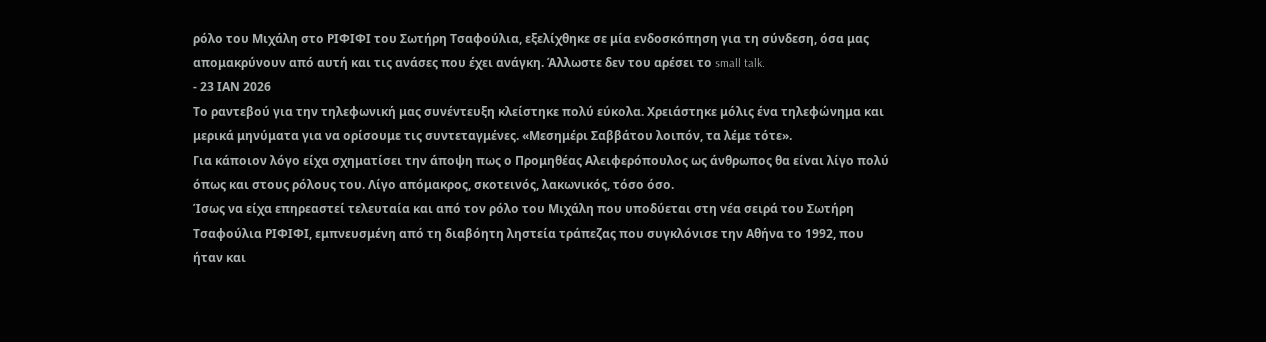ρόλο του Μιχάλη στο ΡΙΦΙΦΙ του Σωτήρη Τσαφούλια, εξελίχθηκε σε μία ενδοσκόπηση για τη σύνδεση, όσα μας απομακρύνουν από αυτή και τις ανάσες που έχει ανάγκη. Άλλωστε δεν του αρέσει το small talk.
- 23 ΙΑΝ 2026
Το ραντεβού για την τηλεφωνική μας συνέντευξη κλείστηκε πολύ εύκολα. Χρειάστηκε μόλις ένα τηλεφώνημα και μερικά μηνύματα για να ορίσουμε τις συντεταγμένες. «Μεσημέρι Σαββάτου λοιπόν, τα λέμε τότε».
Για κάποιον λόγο είχα σχηματίσει την άποψη πως ο Προμηθέας Αλειφερόπουλος ως άνθρωπος θα είναι λίγο πολύ όπως και στους ρόλους του. Λίγο απόμακρος, σκοτεινός, λακωνικός, τόσο όσο.
Ίσως να είχα επηρεαστεί τελευταία και από τον ρόλο του Μιχάλη που υποδύεται στη νέα σειρά του Σωτήρη Τσαφούλια ΡΙΦΙΦΙ, εμπνευσμένη από τη διαβόητη ληστεία τράπεζας που συγκλόνισε την Αθήνα το 1992, που ήταν και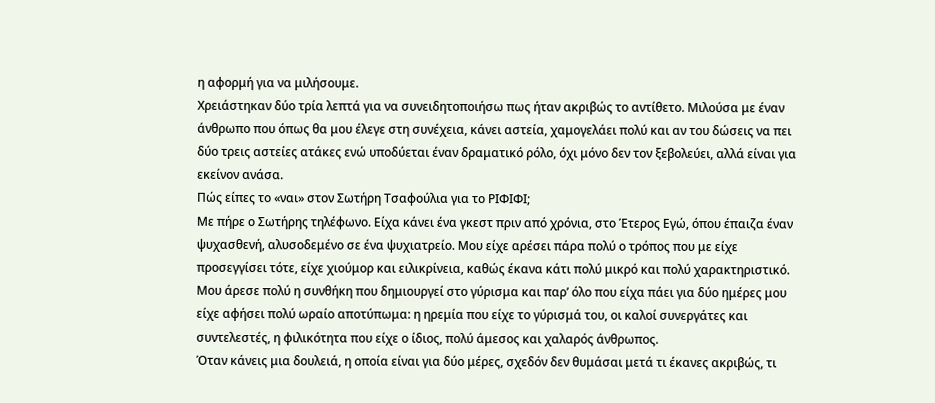η αφορμή για να μιλήσουμε.
Χρειάστηκαν δύο τρία λεπτά για να συνειδητοποιήσω πως ήταν ακριβώς το αντίθετο. Μιλούσα με έναν άνθρωπο που όπως θα μου έλεγε στη συνέχεια, κάνει αστεία, χαμογελάει πολύ και αν του δώσεις να πει δύο τρεις αστείες ατάκες ενώ υποδύεται έναν δραματικό ρόλο, όχι μόνο δεν τον ξεβολεύει, αλλά είναι για εκείνον ανάσα.
Πώς είπες το «ναι» στον Σωτήρη Τσαφούλια για το ΡΙΦΙΦΙ;
Με πήρε ο Σωτήρης τηλέφωνο. Είχα κάνει ένα γκεστ πριν από χρόνια, στο Έτερος Εγώ, όπου έπαιζα έναν ψυχασθενή, αλυσοδεμένο σε ένα ψυχιατρείο. Μου είχε αρέσει πάρα πολύ ο τρόπος που με είχε προσεγγίσει τότε, είχε χιούμορ και ειλικρίνεια, καθώς έκανα κάτι πολύ μικρό και πολύ χαρακτηριστικό.
Μου άρεσε πολύ η συνθήκη που δημιουργεί στο γύρισμα και παρ’ όλο που είχα πάει για δύο ημέρες μου είχε αφήσει πολύ ωραίο αποτύπωμα: η ηρεμία που είχε το γύρισμά του, οι καλοί συνεργάτες και συντελεστές, η φιλικότητα που είχε ο ίδιος, πολύ άμεσος και χαλαρός άνθρωπος.
Όταν κάνεις μια δουλειά, η οποία είναι για δύο μέρες, σχεδόν δεν θυμάσαι μετά τι έκανες ακριβώς, τι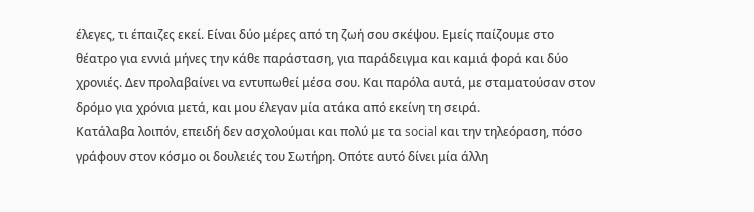έλεγες, τι έπαιζες εκεί. Είναι δύο μέρες από τη ζωή σου σκέψου. Εμείς παίζουμε στο θέατρο για εννιά μήνες την κάθε παράσταση, για παράδειγμα και καμιά φορά και δύο χρονιές. Δεν προλαβαίνει να εντυπωθεί μέσα σου. Και παρόλα αυτά, με σταματούσαν στον δρόμο για χρόνια μετά, και μου έλεγαν μία ατάκα από εκείνη τη σειρά.
Κατάλαβα λοιπόν, επειδή δεν ασχολούμαι και πολύ με τα social και την τηλεόραση, πόσο γράφουν στον κόσμο οι δουλειές του Σωτήρη. Οπότε αυτό δίνει μία άλλη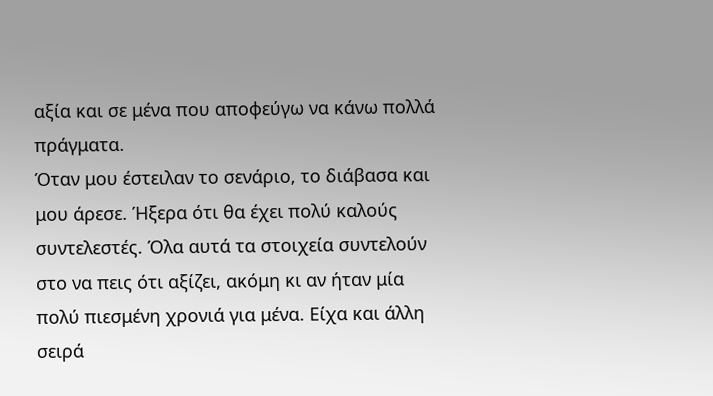αξία και σε μένα που αποφεύγω να κάνω πολλά πράγματα.
Όταν μου έστειλαν το σενάριο, το διάβασα και μου άρεσε. Ήξερα ότι θα έχει πολύ καλούς συντελεστές. Όλα αυτά τα στοιχεία συντελούν στο να πεις ότι αξίζει, ακόμη κι αν ήταν μία πολύ πιεσμένη χρονιά για μένα. Είχα και άλλη σειρά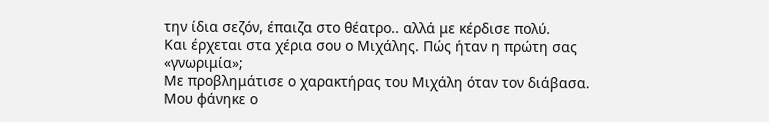την ίδια σεζόν, έπαιζα στο θέατρο.. αλλά με κέρδισε πολύ.
Και έρχεται στα χέρια σου ο Μιχάλης. Πώς ήταν η πρώτη σας «γνωριμία»;
Με προβλημάτισε ο χαρακτήρας του Μιχάλη όταν τον διάβασα. Μου φάνηκε ο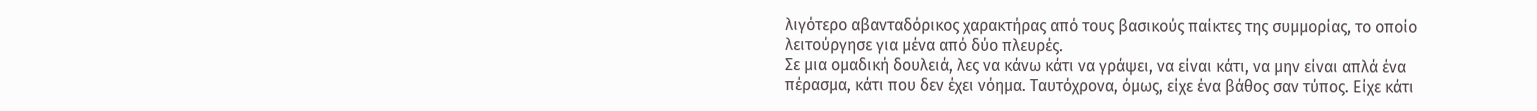λιγότερο αβανταδόρικος χαρακτήρας από τους βασικούς παίκτες της συμμορίας, το οποίο λειτούργησε για μένα από δύο πλευρές.
Σε μια ομαδική δουλειά, λες να κάνω κάτι να γράψει, να είναι κάτι, να μην είναι απλά ένα πέρασμα, κάτι που δεν έχει νόημα. Ταυτόχρονα, όμως, είχε ένα βάθος σαν τύπος. Είχε κάτι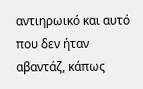αντιηρωικό και αυτό που δεν ήταν αβαντάζ, κάπως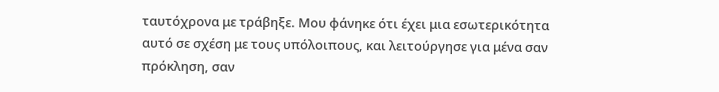ταυτόχρονα με τράβηξε. Μου φάνηκε ότι έχει μια εσωτερικότητα αυτό σε σχέση με τους υπόλοιπους, και λειτούργησε για μένα σαν πρόκληση, σαν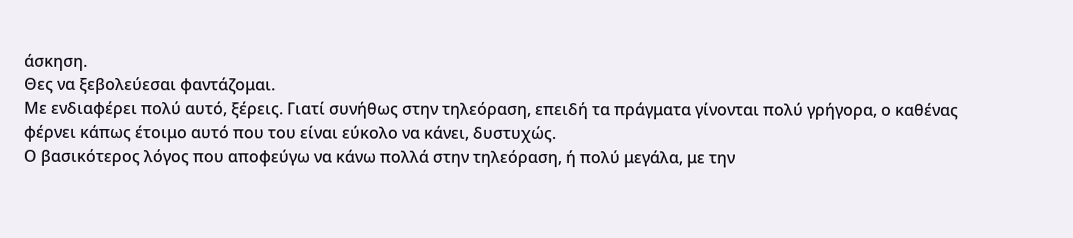άσκηση.
Θες να ξεβολεύεσαι φαντάζομαι.
Με ενδιαφέρει πολύ αυτό, ξέρεις. Γιατί συνήθως στην τηλεόραση, επειδή τα πράγματα γίνονται πολύ γρήγορα, ο καθένας φέρνει κάπως έτοιμο αυτό που του είναι εύκολο να κάνει, δυστυχώς.
Ο βασικότερος λόγος που αποφεύγω να κάνω πολλά στην τηλεόραση, ή πολύ μεγάλα, με την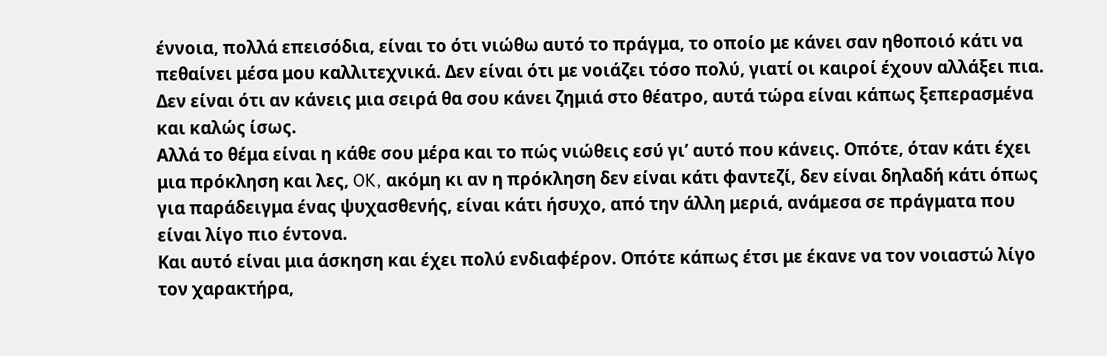έννοια, πολλά επεισόδια, είναι το ότι νιώθω αυτό το πράγμα, το οποίο με κάνει σαν ηθοποιό κάτι να πεθαίνει μέσα μου καλλιτεχνικά. Δεν είναι ότι με νοιάζει τόσο πολύ, γιατί οι καιροί έχουν αλλάξει πια. Δεν είναι ότι αν κάνεις μια σειρά θα σου κάνει ζημιά στο θέατρο, αυτά τώρα είναι κάπως ξεπερασμένα και καλώς ίσως.
Αλλά το θέμα είναι η κάθε σου μέρα και το πώς νιώθεις εσύ γι’ αυτό που κάνεις. Οπότε, όταν κάτι έχει μια πρόκληση και λες, OK, ακόμη κι αν η πρόκληση δεν είναι κάτι φαντεζί, δεν είναι δηλαδή κάτι όπως για παράδειγμα ένας ψυχασθενής, είναι κάτι ήσυχο, από την άλλη μεριά, ανάμεσα σε πράγματα που είναι λίγο πιο έντονα.
Και αυτό είναι μια άσκηση και έχει πολύ ενδιαφέρον. Οπότε κάπως έτσι με έκανε να τον νοιαστώ λίγο τον χαρακτήρα,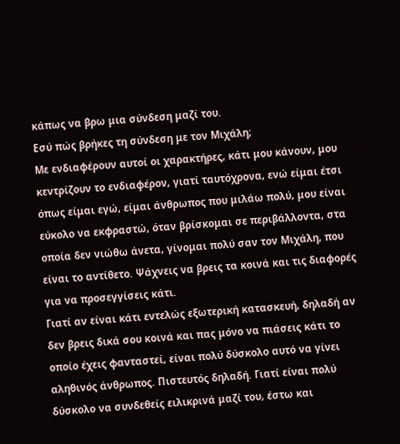κάπως να βρω μια σύνδεση μαζί του.
Εσύ πώς βρήκες τη σύνδεση με τον Μιχάλη;
Με ενδιαφέρουν αυτοί οι χαρακτήρες, κάτι μου κάνουν, μου κεντρίζουν το ενδιαφέρον, γιατί ταυτόχρονα, ενώ είμαι έτσι όπως είμαι εγώ, είμαι άνθρωπος που μιλάω πολύ, μου είναι εύκολο να εκφραστώ, όταν βρίσκομαι σε περιβάλλοντα, στα οποία δεν νιώθω άνετα, γίνομαι πολύ σαν τον Μιχάλη, που είναι το αντίθετο. Ψάχνεις να βρεις τα κοινά και τις διαφορές για να προσεγγίσεις κάτι.
Γιατί αν είναι κάτι εντελώς εξωτερική κατασκευή, δηλαδή αν δεν βρεις δικά σου κοινά και πας μόνο να πιάσεις κάτι το οποίο έχεις φανταστεί, είναι πολύ δύσκολο αυτό να γίνει αληθινός άνθρωπος. Πιστευτός δηλαδή. Γιατί είναι πολύ δύσκολο να συνδεθείς ειλικρινά μαζί του, έστω και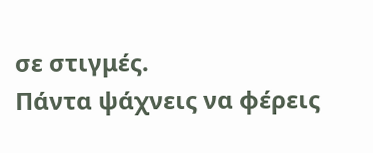σε στιγμές.
Πάντα ψάχνεις να φέρεις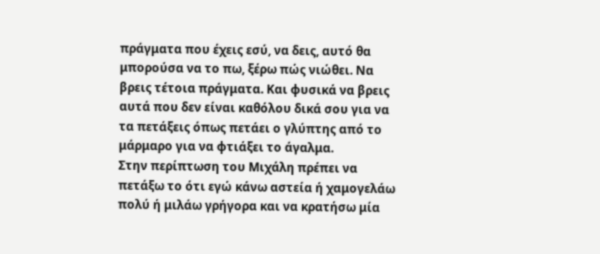πράγματα που έχεις εσύ, να δεις, αυτό θα μπορούσα να το πω, ξέρω πώς νιώθει. Να βρεις τέτοια πράγματα. Και φυσικά να βρεις αυτά που δεν είναι καθόλου δικά σου για να τα πετάξεις όπως πετάει ο γλύπτης από το μάρμαρο για να φτιάξει το άγαλμα.
Στην περίπτωση του Μιχάλη πρέπει να πετάξω το ότι εγώ κάνω αστεία ή χαμογελάω πολύ ή μιλάω γρήγορα και να κρατήσω μία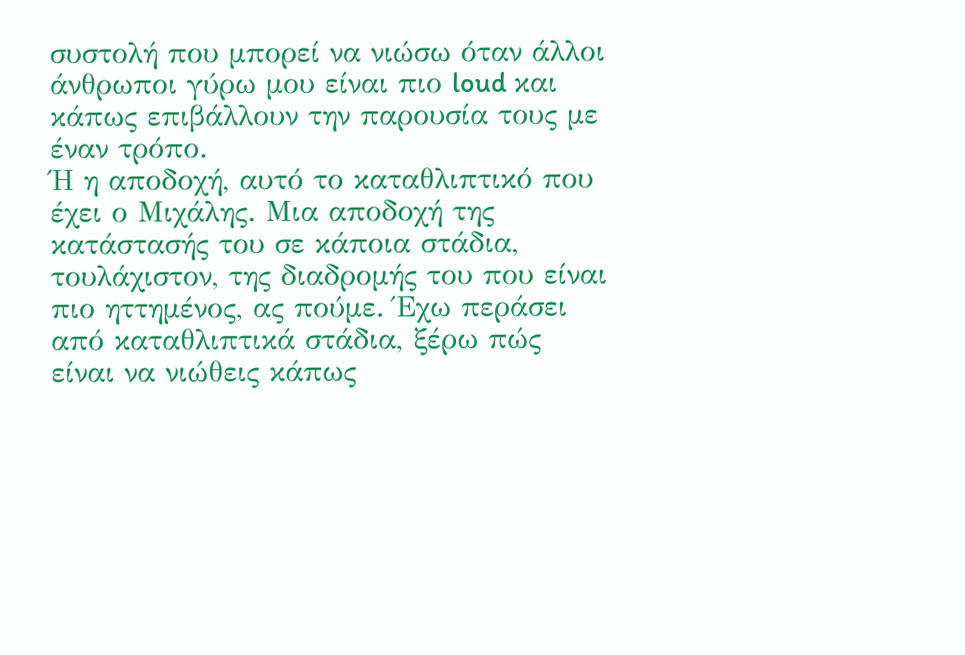συστολή που μπορεί να νιώσω όταν άλλοι άνθρωποι γύρω μου είναι πιο loud και κάπως επιβάλλουν την παρουσία τους με έναν τρόπο.
Ή η αποδοχή, αυτό το καταθλιπτικό που έχει ο Μιχάλης. Μια αποδοχή της κατάστασής του σε κάποια στάδια, τουλάχιστον, της διαδρομής του που είναι πιο ηττημένος, ας πούμε. Έχω περάσει από καταθλιπτικά στάδια, ξέρω πώς είναι να νιώθεις κάπως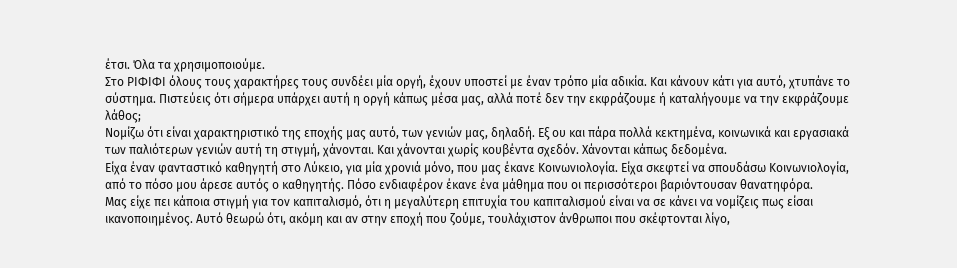έτσι. Όλα τα χρησιμοποιούμε.
Στο ΡΙΦΙΦΙ όλους τους χαρακτήρες τους συνδέει μία οργή, έχουν υποστεί με έναν τρόπο μία αδικία. Και κάνουν κάτι για αυτό, χτυπάνε το σύστημα. Πιστεύεις ότι σήμερα υπάρχει αυτή η οργή κάπως μέσα μας, αλλά ποτέ δεν την εκφράζουμε ή καταλήγουμε να την εκφράζουμε λάθος;
Νομίζω ότι είναι χαρακτηριστικό της εποχής μας αυτό, των γενιών μας, δηλαδή. Εξ ου και πάρα πολλά κεκτημένα, κοινωνικά και εργασιακά των παλιότερων γενιών αυτή τη στιγμή, χάνονται. Και χάνονται χωρίς κουβέντα σχεδόν. Χάνονται κάπως δεδομένα.
Είχα έναν φανταστικό καθηγητή στο Λύκειο, για μία χρονιά μόνο, που μας έκανε Κοινωνιολογία. Είχα σκεφτεί να σπουδάσω Κοινωνιολογία, από το πόσο μου άρεσε αυτός ο καθηγητής. Πόσο ενδιαφέρον έκανε ένα μάθημα που οι περισσότεροι βαριόντουσαν θανατηφόρα.
Μας είχε πει κάποια στιγμή για τον καπιταλισμό, ότι η μεγαλύτερη επιτυχία του καπιταλισμού είναι να σε κάνει να νομίζεις πως είσαι ικανοποιημένος. Αυτό θεωρώ ότι, ακόμη και αν στην εποχή που ζούμε, τουλάχιστον άνθρωποι που σκέφτονται λίγο,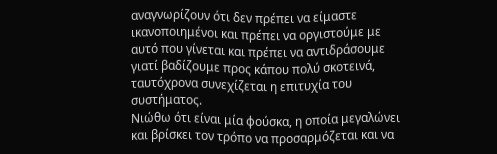αναγνωρίζουν ότι δεν πρέπει να είμαστε ικανοποιημένοι και πρέπει να οργιστούμε με αυτό που γίνεται και πρέπει να αντιδράσουμε γιατί βαδίζουμε προς κάπου πολύ σκοτεινά, ταυτόχρονα συνεχίζεται η επιτυχία του συστήματος.
Νιώθω ότι είναι μία φούσκα, η οποία μεγαλώνει και βρίσκει τον τρόπο να προσαρμόζεται και να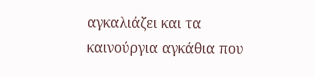αγκαλιάζει και τα καινούργια αγκάθια που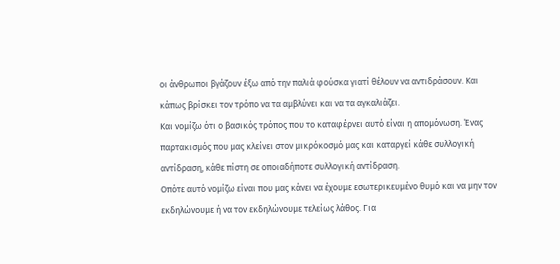οι άνθρωποι βγάζουν έξω από την παλιά φούσκα γιατί θέλουν να αντιδράσουν. Και κάπως βρίσκει τον τρόπο να τα αμβλύνει και να τα αγκαλιάζει.
Και νομίζω ότι ο βασικός τρόπος που το καταφέρνει αυτό είναι η απομόνωση. Ένας παρτακισμός που μας κλείνει στον μικρόκοσμό μας και καταργεί κάθε συλλογική αντίδραση, κάθε πίστη σε οποιαδήποτε συλλογική αντίδραση.
Οπότε αυτό νομίζω είναι που μας κάνει να έχουμε εσωτερικευμένο θυμό και να μην τον εκδηλώνουμε ή να τον εκδηλώνουμε τελείως λάθος. Για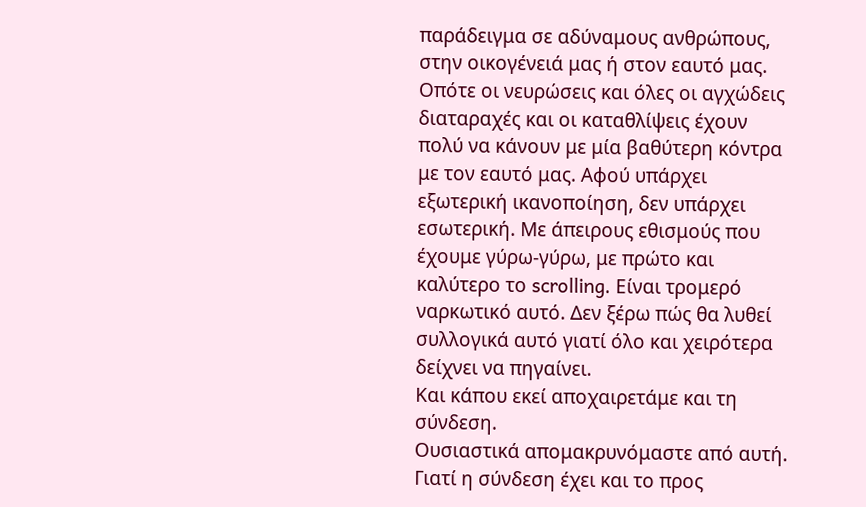παράδειγμα σε αδύναμους ανθρώπους, στην οικογένειά μας ή στον εαυτό μας.
Οπότε οι νευρώσεις και όλες οι αγχώδεις διαταραχές και οι καταθλίψεις έχουν πολύ να κάνουν με μία βαθύτερη κόντρα με τον εαυτό μας. Αφού υπάρχει εξωτερική ικανοποίηση, δεν υπάρχει εσωτερική. Με άπειρους εθισμούς που έχουμε γύρω-γύρω, με πρώτο και καλύτερο το scrolling. Είναι τρομερό ναρκωτικό αυτό. Δεν ξέρω πώς θα λυθεί συλλογικά αυτό γιατί όλο και χειρότερα δείχνει να πηγαίνει.
Και κάπου εκεί αποχαιρετάμε και τη σύνδεση.
Ουσιαστικά απομακρυνόμαστε από αυτή. Γιατί η σύνδεση έχει και το προς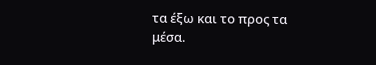τα έξω και το προς τα μέσα.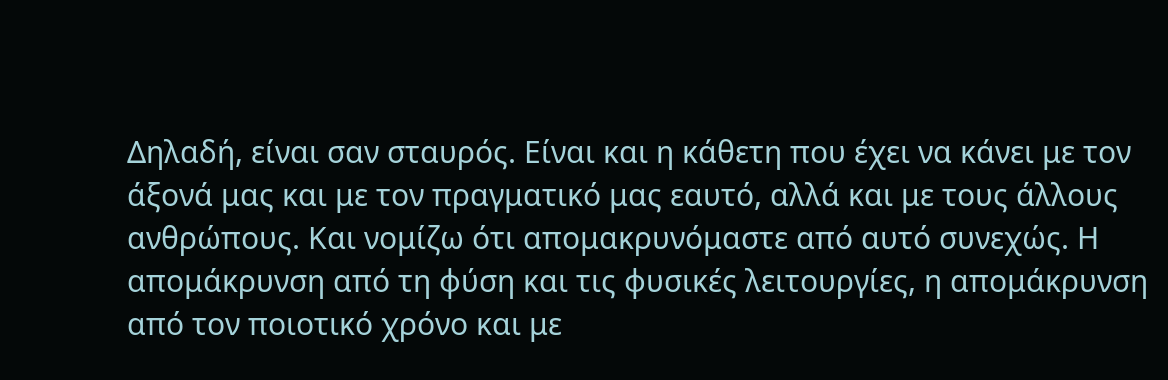Δηλαδή, είναι σαν σταυρός. Είναι και η κάθετη που έχει να κάνει με τον άξονά μας και με τον πραγματικό μας εαυτό, αλλά και με τους άλλους ανθρώπους. Και νομίζω ότι απομακρυνόμαστε από αυτό συνεχώς. Η απομάκρυνση από τη φύση και τις φυσικές λειτουργίες, η απομάκρυνση από τον ποιοτικό χρόνο και με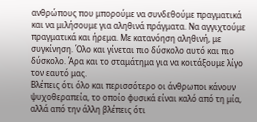ανθρώπους που μπορούμε να συνδεθούμε πραγματικά και να μιλήσουμε για αληθινά πράγματα. Να αγγιχτούμε πραγματικά και ήρεμα. Με κατανόηση αληθινή, με συγκίνηση. Όλο και γίνεται πιο δύσκολο αυτό και πιο δύσκολο. Άρα και το σταμάτημα για να κοιτάξουμε λίγο τον εαυτό μας.
Βλέπεις ότι όλο και περισσότερο οι άνθρωποι κάνουν ψυχοθεραπεία, το οποίο φυσικά είναι καλό από τη μία, αλλά από την άλλη βλέπεις ότι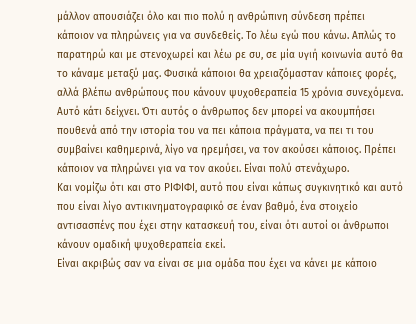μάλλον απουσιάζει όλο και πιο πολύ η ανθρώπινη σύνδεση πρέπει κάποιον να πληρώνεις για να συνδεθείς. Το λέω εγώ που κάνω. Απλώς το παρατηρώ και με στενοχωρεί και λέω ρε συ, σε μία υγιή κοινωνία αυτό θα το κάναμε μεταξύ μας. Φυσικά κάποιοι θα χρειαζόμασταν κάποιες φορές, αλλά βλέπω ανθρώπους που κάνουν ψυχοθεραπεία 15 χρόνια συνεχόμενα.
Αυτό κάτι δείχνει. Ότι αυτός ο άνθρωπος δεν μπορεί να ακουμπήσει πουθενά από την ιστορία του να πει κάποια πράγματα, να πει τι του συμβαίνει καθημερινά, λίγο να ηρεμήσει, να τον ακούσει κάποιος. Πρέπει κάποιον να πληρώνει για να τον ακούει. Είναι πολύ στενάχωρο.
Και νομίζω ότι και στο ΡΙΦΙΦΙ, αυτό που είναι κάπως συγκινητικό και αυτό που είναι λίγο αντικινηματογραφικό σε έναν βαθμό, ένα στοιχείο αντισασπένς που έχει στην κατασκευή του, είναι ότι αυτοί οι άνθρωποι κάνουν ομαδική ψυχοθεραπεία εκεί.
Είναι ακριβώς σαν να είναι σε μια ομάδα που έχει να κάνει με κάποιο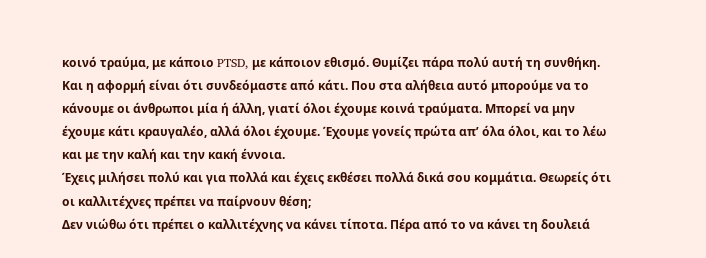κοινό τραύμα, με κάποιο PTSD, με κάποιον εθισμό. Θυμίζει πάρα πολύ αυτή τη συνθήκη.
Και η αφορμή είναι ότι συνδεόμαστε από κάτι. Που στα αλήθεια αυτό μπορούμε να το κάνουμε οι άνθρωποι μία ή άλλη, γιατί όλοι έχουμε κοινά τραύματα. Μπορεί να μην έχουμε κάτι κραυγαλέο, αλλά όλοι έχουμε. Έχουμε γονείς πρώτα απ’ όλα όλοι, και το λέω και με την καλή και την κακή έννοια.
Έχεις μιλήσει πολύ και για πολλά και έχεις εκθέσει πολλά δικά σου κομμάτια. Θεωρείς ότι οι καλλιτέχνες πρέπει να παίρνουν θέση;
Δεν νιώθω ότι πρέπει ο καλλιτέχνης να κάνει τίποτα. Πέρα από το να κάνει τη δουλειά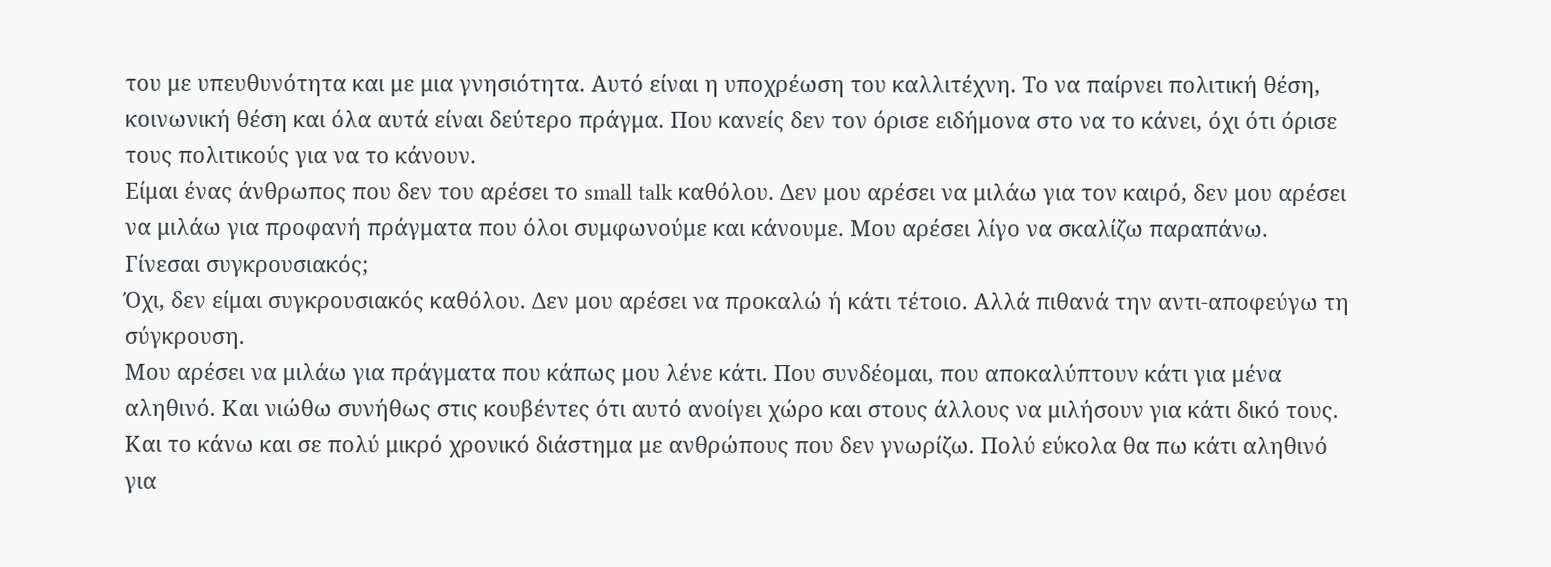του με υπευθυνότητα και με μια γνησιότητα. Αυτό είναι η υποχρέωση του καλλιτέχνη. Το να παίρνει πολιτική θέση, κοινωνική θέση και όλα αυτά είναι δεύτερο πράγμα. Που κανείς δεν τον όρισε ειδήμονα στο να το κάνει, όχι ότι όρισε τους πολιτικούς για να το κάνουν.
Είμαι ένας άνθρωπος που δεν του αρέσει το small talk καθόλου. Δεν μου αρέσει να μιλάω για τον καιρό, δεν μου αρέσει να μιλάω για προφανή πράγματα που όλοι συμφωνούμε και κάνουμε. Μου αρέσει λίγο να σκαλίζω παραπάνω.
Γίνεσαι συγκρουσιακός;
Όχι, δεν είμαι συγκρουσιακός καθόλου. Δεν μου αρέσει να προκαλώ ή κάτι τέτοιο. Αλλά πιθανά την αντι-αποφεύγω τη σύγκρουση.
Μου αρέσει να μιλάω για πράγματα που κάπως μου λένε κάτι. Που συνδέομαι, που αποκαλύπτουν κάτι για μένα αληθινό. Και νιώθω συνήθως στις κουβέντες ότι αυτό ανοίγει χώρο και στους άλλους να μιλήσουν για κάτι δικό τους. Και το κάνω και σε πολύ μικρό χρονικό διάστημα με ανθρώπους που δεν γνωρίζω. Πολύ εύκολα θα πω κάτι αληθινό για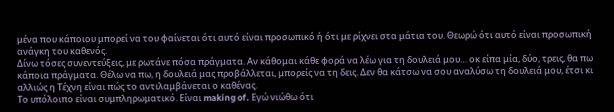μένα που κάποιου μπορεί να του φαίνεται ότι αυτό είναι προσωπικό ή ότι με ρίχνει στα μάτια του. Θεωρώ ότι αυτό είναι προσωπική ανάγκη του καθενός.
Δίνω τόσες συνεντεύξεις, με ρωτάνε πόσα πράγματα. Αν κάθομαι κάθε φορά να λέω για τη δουλειά μου… οκ είπα μία, δύο, τρεις, θα πω κάποια πράγματα. Θέλω να πω, η δουλειά μας προβάλλεται, μπορείς να τη δεις. Δεν θα κάτσω να σου αναλύσω τη δουλειά μου, έτσι κι αλλιώς η Τέχνη είναι πώς το αντιλαμβάνεται ο καθένας.
Το υπόλοιπο είναι συμπληρωματικό. Είναι making of. Εγώ νιώθω ότι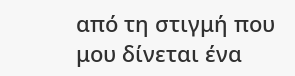από τη στιγμή που μου δίνεται ένα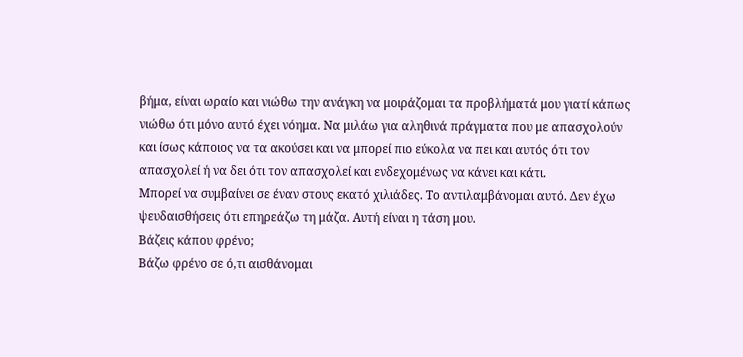βήμα, είναι ωραίο και νιώθω την ανάγκη να μοιράζομαι τα προβλήματά μου γιατί κάπως νιώθω ότι μόνο αυτό έχει νόημα. Να μιλάω για αληθινά πράγματα που με απασχολούν και ίσως κάποιος να τα ακούσει και να μπορεί πιο εύκολα να πει και αυτός ότι τον απασχολεί ή να δει ότι τον απασχολεί και ενδεχομένως να κάνει και κάτι.
Μπορεί να συμβαίνει σε έναν στους εκατό χιλιάδες. Το αντιλαμβάνομαι αυτό. Δεν έχω ψευδαισθήσεις ότι επηρεάζω τη μάζα. Αυτή είναι η τάση μου.
Βάζεις κάπου φρένο;
Βάζω φρένο σε ό,τι αισθάνομαι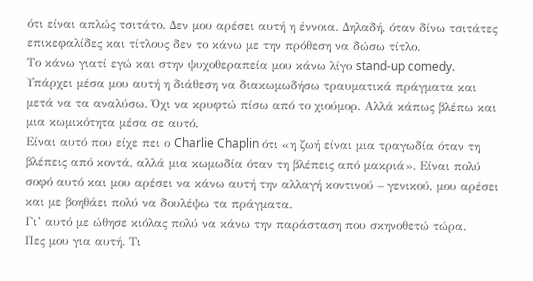ότι είναι απλώς τσιτάτο. Δεν μου αρέσει αυτή η έννοια. Δηλαδή, όταν δίνω τσιτάτες επικεφαλίδες και τίτλους δεν το κάνω με την πρόθεση να δώσω τίτλο.
Το κάνω γιατί εγώ και στην ψυχοθεραπεία μου κάνω λίγο stand-up comedy. Υπάρχει μέσα μου αυτή η διάθεση να διακωμωδήσω τραυματικά πράγματα και μετά να τα αναλύσω. Όχι να κρυφτώ πίσω από το χιούμορ. Αλλά κάπως βλέπω και μια κωμικότητα μέσα σε αυτό.
Είναι αυτό που είχε πει ο Charlie Chaplin ότι «η ζωή είναι μια τραγωδία όταν τη βλέπεις από κοντά, αλλά μια κωμωδία όταν τη βλέπεις από μακριά». Είναι πολύ σοφό αυτό και μου αρέσει να κάνω αυτή την αλλαγή κοντινού – γενικού, μου αρέσει και με βοηθάει πολύ να δουλέψω τα πράγματα.
Γι’ αυτό με ώθησε κιόλας πολύ να κάνω την παράσταση που σκηνοθετώ τώρα.
Πες μου για αυτή. Τι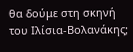θα δούμε στη σκηνή του Ιλίσια-Βολανάκης;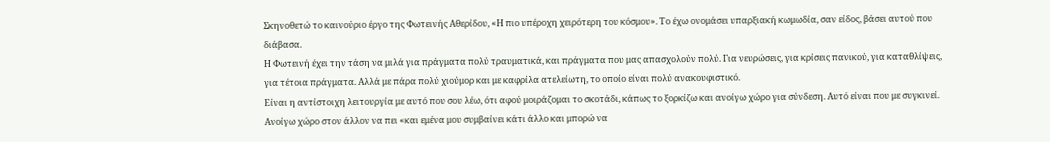Σκηνοθετώ το καινούριο έργο της Φωτεινής Αθερίδου, «Η πιο υπέροχη χειρότερη του κόσμου». Το έχω ονομάσει υπαρξιακή κωμωδία, σαν είδος, βάσει αυτού που διάβασα.
Η Φωτεινή έχει την τάση να μιλά για πράγματα πολύ τραυματικά, και πράγματα που μας απασχολούν πολύ. Για νευρώσεις, για κρίσεις πανικού, για καταθλίψεις, για τέτοια πράγματα. Αλλά με πάρα πολύ χιούμορ και με καφρίλα ατελείωτη, το οποίο είναι πολύ ανακουφιστικό.
Είναι η αντίστοιχη λειτουργία με αυτό που σου λέω, ότι αφού μοιράζομαι το σκοτάδι, κάπως το ξορκίζω και ανοίγω χώρο για σύνδεση. Αυτό είναι που με συγκινεί. Ανοίγω χώρο στον άλλον να πει «και εμένα μου συμβαίνει κάτι άλλο και μπορώ να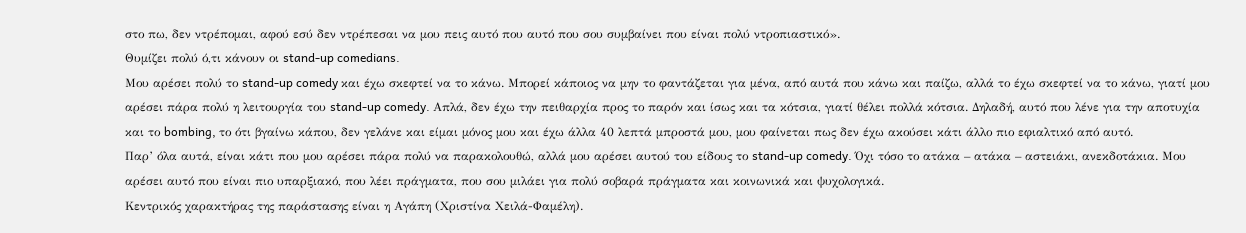στο πω, δεν ντρέπομαι, αφού εσύ δεν ντρέπεσαι να μου πεις αυτό που αυτό που σου συμβαίνει που είναι πολύ ντροπιαστικό».
Θυμίζει πολύ ό,τι κάνουν οι stand-up comedians.
Μου αρέσει πολύ το stand-up comedy και έχω σκεφτεί να το κάνω. Μπορεί κάποιος να μην το φαντάζεται για μένα, από αυτά που κάνω και παίζω, αλλά το έχω σκεφτεί να το κάνω, γιατί μου αρέσει πάρα πολύ η λειτουργία του stand-up comedy. Απλά, δεν έχω την πειθαρχία προς το παρόν και ίσως και τα κότσια, γιατί θέλει πολλά κότσια. Δηλαδή, αυτό που λένε για την αποτυχία και το bombing, το ότι βγαίνω κάπου, δεν γελάνε και είμαι μόνος μου και έχω άλλα 40 λεπτά μπροστά μου, μου φαίνεται πως δεν έχω ακούσει κάτι άλλο πιο εφιαλτικό από αυτό.
Παρ’ όλα αυτά, είναι κάτι που μου αρέσει πάρα πολύ να παρακολουθώ, αλλά μου αρέσει αυτού του είδους το stand-up comedy. Όχι τόσο το ατάκα – ατάκα – αστειάκι, ανεκδοτάκια. Μου αρέσει αυτό που είναι πιο υπαρξιακό, που λέει πράγματα, που σου μιλάει για πολύ σοβαρά πράγματα και κοινωνικά και ψυχολογικά.
Κεντρικός χαρακτήρας της παράστασης είναι η Αγάπη (Χριστίνα Χειλά-Φαμέλη).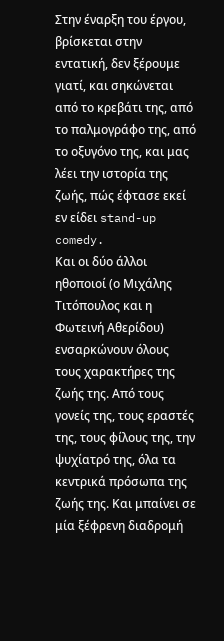Στην έναρξη του έργου, βρίσκεται στην εντατική, δεν ξέρουμε γιατί, και σηκώνεται από το κρεβάτι της, από το παλμογράφο της, από το οξυγόνο της, και μας λέει την ιστορία της ζωής, πώς έφτασε εκεί εν είδει stand-up comedy.
Και οι δύο άλλοι ηθοποιοί (ο Μιχάλης Τιτόπουλος και η Φωτεινή Αθερίδου) ενσαρκώνουν όλους τους χαρακτήρες της ζωής της. Από τους γονείς της, τους εραστές της, τους φίλους της, την ψυχίατρό της, όλα τα κεντρικά πρόσωπα της ζωής της. Και μπαίνει σε μία ξέφρενη διαδρομή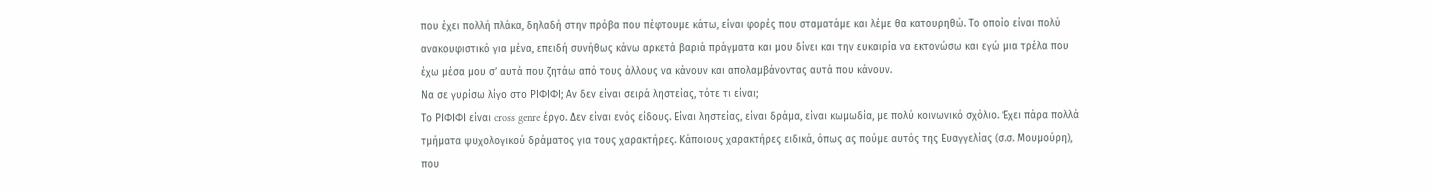που έχει πολλή πλάκα, δηλαδή στην πρόβα που πέφτουμε κάτω, είναι φορές που σταματάμε και λέμε θα κατουρηθώ. Το οποίο είναι πολύ ανακουφιστικό για μένα, επειδή συνήθως κάνω αρκετά βαριά πράγματα και μου δίνει και την ευκαιρία να εκτονώσω και εγώ μια τρέλα που έχω μέσα μου σ’ αυτά που ζητάω από τους άλλους να κάνουν και απολαμβάνοντας αυτά που κάνουν.
Να σε γυρίσω λίγο στο ΡΙΦΙΦΙ; Αν δεν είναι σειρά ληστείας, τότε τι είναι;
Το ΡΙΦΙΦΙ είναι cross genre έργο. Δεν είναι ενός είδους. Είναι ληστείας, είναι δράμα, είναι κωμωδία, με πολύ κοινωνικό σχόλιο. Έχει πάρα πολλά τμήματα ψυχολογικού δράματος για τους χαρακτήρες. Κάποιους χαρακτήρες ειδικά, όπως ας πούμε αυτός της Ευαγγελίας (σ.σ. Μουμούρη), που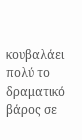κουβαλάει πολύ το δραματικό βάρος σε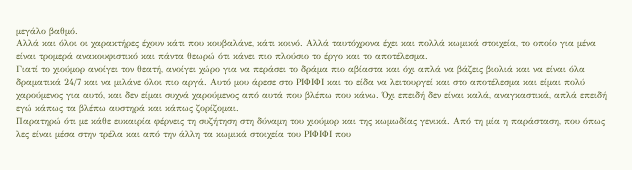μεγάλο βαθμό.
Αλλά και όλοι οι χαρακτήρες έχουν κάτι που κουβαλάνε, κάτι κοινό. Αλλά ταυτόχρονα έχει και πολλά κωμικά στοιχεία, το οποίο για μένα είναι τρομερά ανακουφιστικό και πάντα θεωρώ ότι κάνει πιο πλούσιο το έργο και το αποτέλεσμα.
Γιατί το χιούμορ ανοίγει τον θεατή, ανοίγει χώρο για να περάσει το δράμα πιο αβίαστα και όχι απλά να βάζεις βιολιά και να είναι όλα δραματικά 24/7 και να μιλάνε όλοι πιο αργά. Αυτό μου άρεσε στο ΡΙΦΙΦΙ και το είδα να λειτουργεί και στο αποτέλεσμα και είμαι πολύ χαρούμενος για αυτό, και δεν είμαι συχνά χαρούμενος από αυτά που βλέπω που κάνω. Όχι επειδή δεν είναι καλά, αναγκαστικά, απλά επειδή εγώ κάπως τα βλέπω αυστηρά και κάπως ζορίζομαι.
Παρατηρώ ότι με κάθε ευκαιρία φέρνεις τη συζήτηση στη δύναμη του χιούμορ και της κωμωδίας γενικά. Από τη μία η παράσταση, που όπως λες είναι μέσα στην τρέλα και από την άλλη τα κωμικά στοιχεία του ΡΙΦΙΦΙ που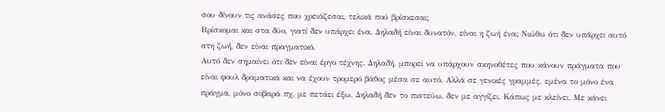σου δίνουν τις ανάσες που χρειάζεσαι, τελικά πού βρίσκεσαι;
Βρίσκομαι και στα δύο, γιατί δεν υπάρχει ένα. Δηλαδή είναι δυνατόν, είναι η ζωή ένα; Νιώθω ότι δεν υπάρχει αυτό στη ζωή, δεν είναι πραγματικό.
Αυτό δεν σημαίνει ότι δεν είναι έργο τέχνης. Δηλαδή, μπορεί να υπάρχουν σκηνοθέτες που κάνουν πράγματα που είναι φουλ δραματικά και να έχουν τρομερό βάθος μέσα σε αυτό. Αλλά σε γενικές γραμμές, εμένα το μόνο ένα πράγμα, μόνο σοβαρά πχ, με πετάει έξω. Δηλαδή δεν το πιστεύω, δεν με αγγίζει. Κάπως με κλείνει. Με κάνει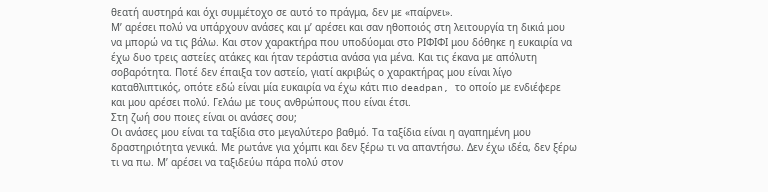θεατή αυστηρά και όχι συμμέτοχο σε αυτό το πράγμα, δεν με «παίρνει».
Μ’ αρέσει πολύ να υπάρχουν ανάσες και μ’ αρέσει και σαν ηθοποιός στη λειτουργία τη δικιά μου να μπορώ να τις βάλω. Και στον χαρακτήρα που υποδύομαι στο ΡΙΦΙΦΙ μου δόθηκε η ευκαιρία να έχω δυο τρεις αστείες ατάκες και ήταν τεράστια ανάσα για μένα. Και τις έκανα με απόλυτη σοβαρότητα. Ποτέ δεν έπαιξα τον αστείο, γιατί ακριβώς ο χαρακτήρας μου είναι λίγο καταθλιπτικός, οπότε εδώ είναι μία ευκαιρία να έχω κάτι πιο deadpan, το οποίο με ενδιέφερε και μου αρέσει πολύ. Γελάω με τους ανθρώπους που είναι έτσι.
Στη ζωή σου ποιες είναι οι ανάσες σου;
Οι ανάσες μου είναι τα ταξίδια στο μεγαλύτερο βαθμό. Τα ταξίδια είναι η αγαπημένη μου δραστηριότητα γενικά. Με ρωτάνε για χόμπι και δεν ξέρω τι να απαντήσω. Δεν έχω ιδέα, δεν ξέρω τι να πω. Μ’ αρέσει να ταξιδεύω πάρα πολύ στον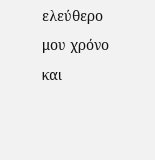ελεύθερο μου χρόνο και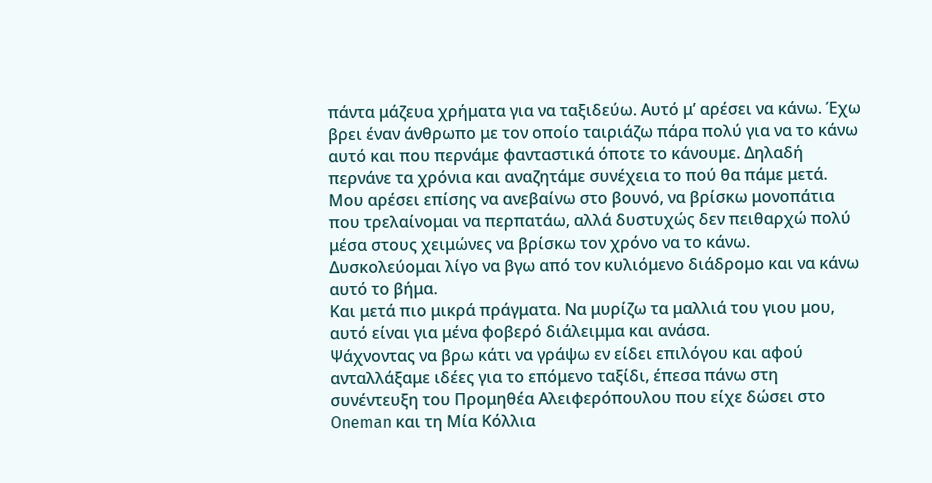πάντα μάζευα χρήματα για να ταξιδεύω. Αυτό μ’ αρέσει να κάνω. Έχω βρει έναν άνθρωπο με τον οποίο ταιριάζω πάρα πολύ για να το κάνω αυτό και που περνάμε φανταστικά όποτε το κάνουμε. Δηλαδή περνάνε τα χρόνια και αναζητάμε συνέχεια το πού θα πάμε μετά.
Μου αρέσει επίσης να ανεβαίνω στο βουνό, να βρίσκω μονοπάτια που τρελαίνομαι να περπατάω, αλλά δυστυχώς δεν πειθαρχώ πολύ μέσα στους χειμώνες να βρίσκω τον χρόνο να το κάνω. Δυσκολεύομαι λίγο να βγω από τον κυλιόμενο διάδρομο και να κάνω αυτό το βήμα.
Και μετά πιο μικρά πράγματα. Να μυρίζω τα μαλλιά του γιου μου, αυτό είναι για μένα φοβερό διάλειμμα και ανάσα.
Ψάχνοντας να βρω κάτι να γράψω εν είδει επιλόγου και αφού ανταλλάξαμε ιδέες για το επόμενο ταξίδι, έπεσα πάνω στη συνέντευξη του Προμηθέα Αλειφερόπουλου που είχε δώσει στο Oneman και τη Μία Κόλλια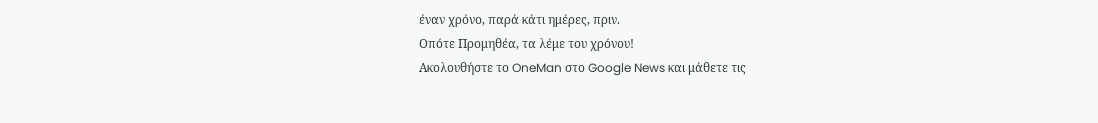έναν χρόνο, παρά κάτι ημέρες, πριν.
Οπότε Προμηθέα, τα λέμε του χρόνου!
Ακολουθήστε το OneMan στο Google News και μάθετε τις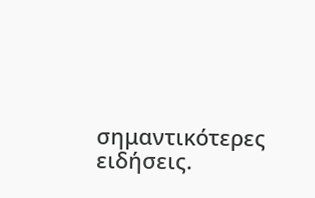σημαντικότερες ειδήσεις.